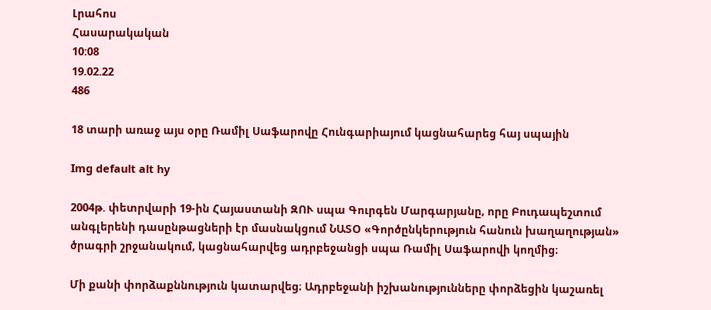Լրահոս
Հասարակական
10:08
19.02.22
486

18 տարի առաջ այս օրը Ռամիլ Սաֆարովը Հունգարիայում կացնահարեց հայ սպային

Img default alt hy

2004թ. փետրվարի 19-ին Հայաստանի ԶՈՒ սպա Գուրգեն Մարգարյանը, որը Բուդապեշտում անգլերենի դասընթացների էր մասնակցում ՆԱՏՕ «Գործընկերություն հանուն խաղաղության» ծրագրի շրջանակում, կացնահարվեց ադրբեջանցի սպա Ռամիլ Սաֆարովի կողմից։

Մի քանի փորձաքննություն կատարվեց։ Ադրբեջանի իշխանությունները փորձեցին կաշառել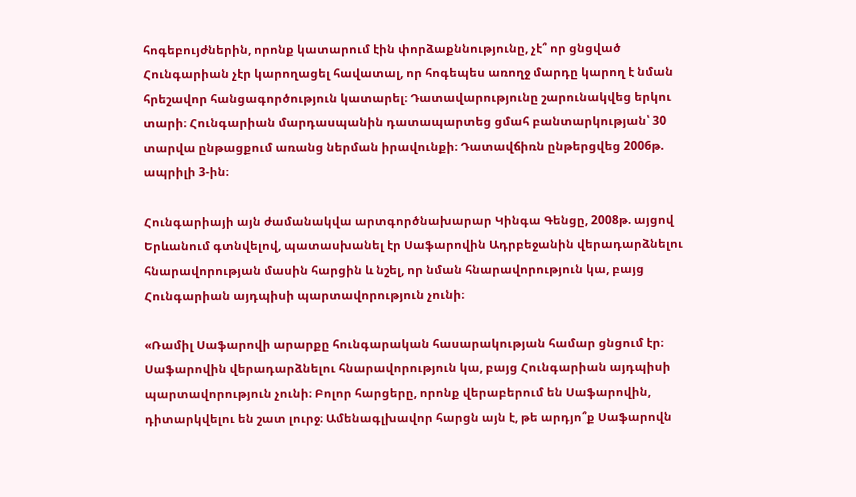հոգեբույժներին, որոնք կատարում էին փորձաքննությունը, չէ՞ որ ցնցված Հունգարիան չէր կարողացել հավատալ, որ հոգեպես առողջ մարդը կարող է նման հրեշավոր հանցագործություն կատարել։ Դատավարությունը շարունակվեց երկու տարի։ Հունգարիան մարդասպանին դատապարտեց ցմահ բանտարկության՝ 30 տարվա ընթացքում առանց ներման իրավունքի։ Դատավճիռն ընթերցվեց 2006թ. ապրիլի 3-ին։

Հունգարիայի այն ժամանակվա արտգործնախարար Կինգա Գենցը, 2008թ. այցով Երևանում գտնվելով, պատասխանել էր Սաֆարովին Ադրբեջանին վերադարձնելու հնարավորության մասին հարցին և նշել, որ նման հնարավորություն կա, բայց Հունգարիան այդպիսի պարտավորություն չունի։

«Ռամիլ Սաֆարովի արարքը հունգարական հասարակության համար ցնցում էր։ Սաֆարովին վերադարձնելու հնարավորություն կա, բայց Հունգարիան այդպիսի պարտավորություն չունի։ Բոլոր հարցերը, որոնք վերաբերում են Սաֆարովին, դիտարկվելու են շատ լուրջ։ Ամենագլխավոր հարցն այն է, թե արդյո՞ք Սաֆարովն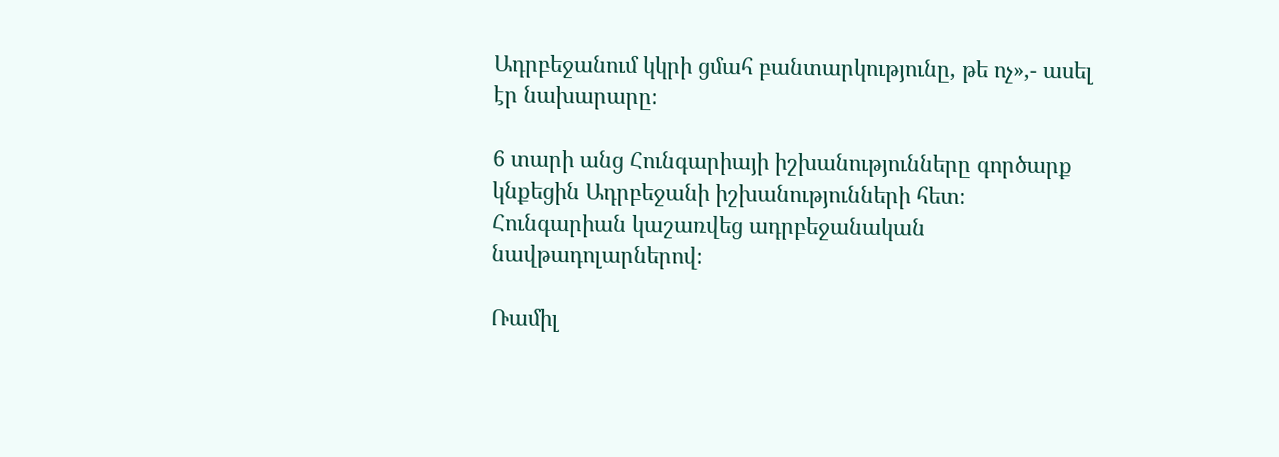Ադրբեջանում կկրի ցմահ բանտարկությունը, թե ոչ»,- ասել էր նախարարը։

6 տարի անց Հունգարիայի իշխանությունները գործարք կնքեցին Ադրբեջանի իշխանությունների հետ։ Հունգարիան կաշառվեց ադրբեջանական նավթադոլարներով։

Ռամիլ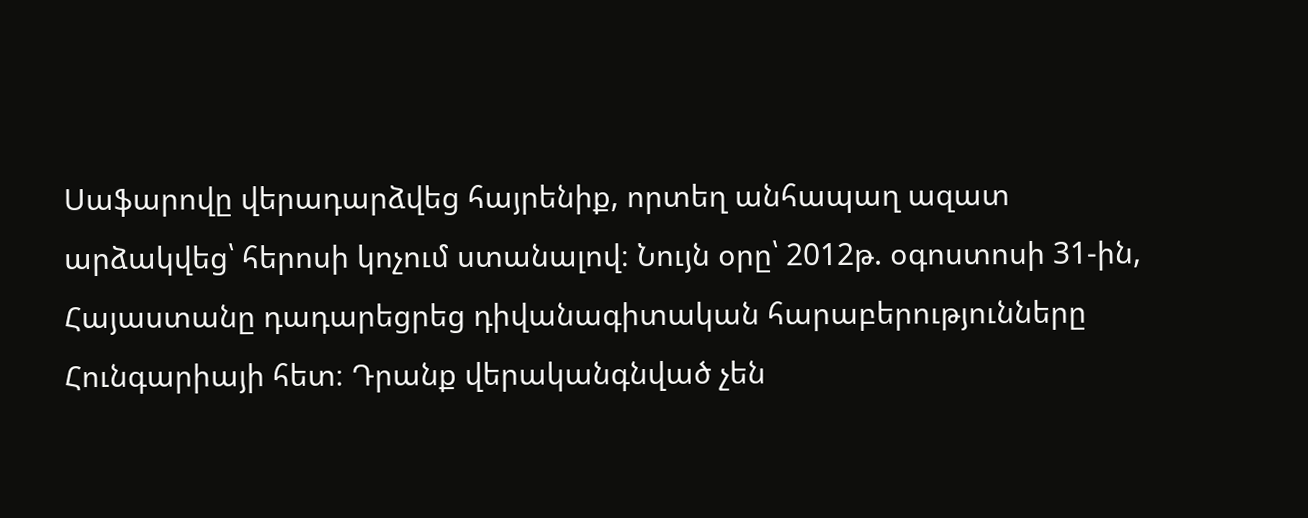Սաֆարովը վերադարձվեց հայրենիք, որտեղ անհապաղ ազատ արձակվեց՝ հերոսի կոչում ստանալով։ Նույն օրը՝ 2012թ. օգոստոսի 31-ին, Հայաստանը դադարեցրեց դիվանագիտական հարաբերությունները Հունգարիայի հետ։ Դրանք վերականգնված չեն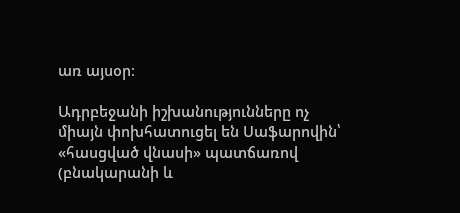առ այսօր։

Ադրբեջանի իշխանությունները ոչ միայն փոխհատուցել են Սաֆարովին՝ «հասցված վնասի» պատճառով (բնակարանի և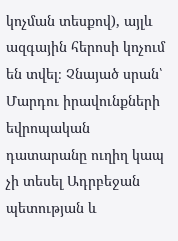կոչման տեսքով), այլև ազգային հերոսի կոչում են տվել։ Չնայած սրան՝ Մարդու իրավունքների եվրոպական դատարանը ուղիղ կապ չի տեսել Ադրբեջան պետության և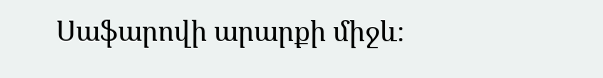Սաֆարովի արարքի միջև։